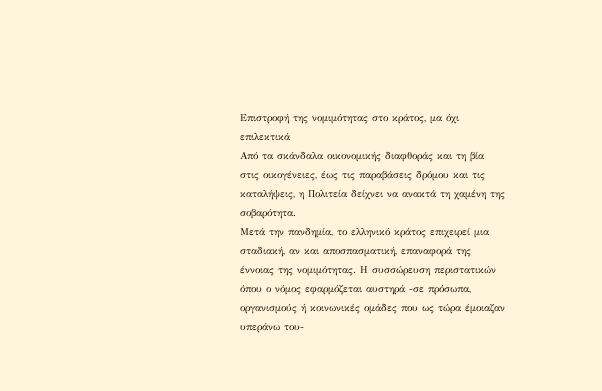Επιστροφή της νομιμότητας στο κράτος, μα όχι επιλεκτικά
Από τα σκάνδαλα οικονομικής διαφθοράς και τη βία στις οικογένειες, έως τις παραβάσεις δρόμου και τις καταλήψεις, η Πολιτεία δείχνει να ανακτά τη χαμένη της σοβαρότητα.
Μετά την πανδημία, το ελληνικό κράτος επιχειρεί μια σταδιακή, αν και αποσπασματική, επαναφορά της έννοιας της νομιμότητας. Η συσσώρευση περιστατικών όπου ο νόμος εφαρμόζεται αυστηρά -σε πρόσωπα, οργανισμούς ή κοινωνικές ομάδες που ως τώρα έμοιαζαν υπεράνω του-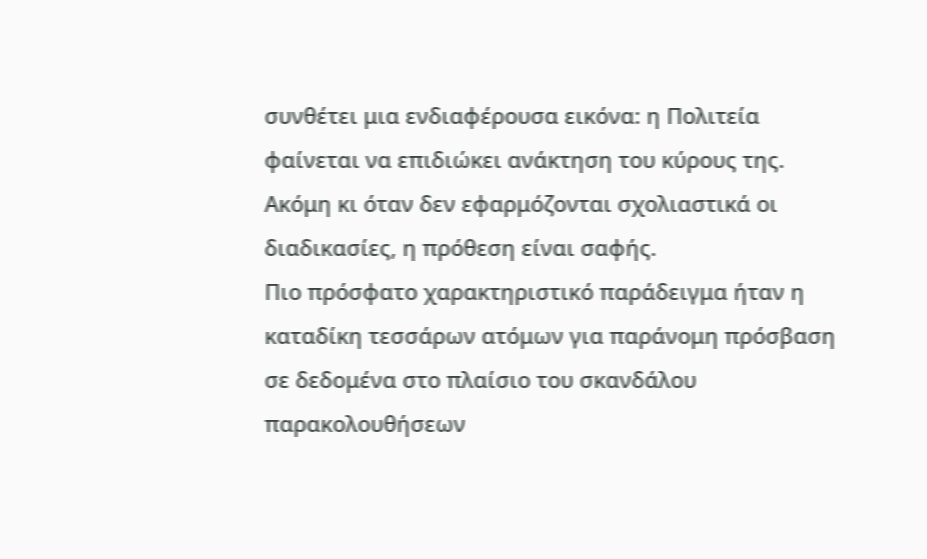συνθέτει μια ενδιαφέρουσα εικόνα: η Πολιτεία φαίνεται να επιδιώκει ανάκτηση του κύρους της. Ακόμη κι όταν δεν εφαρμόζονται σχολιαστικά οι διαδικασίες, η πρόθεση είναι σαφής.
Πιο πρόσφατο χαρακτηριστικό παράδειγμα ήταν η καταδίκη τεσσάρων ατόμων για παράνομη πρόσβαση σε δεδομένα στο πλαίσιο του σκανδάλου παρακολουθήσεων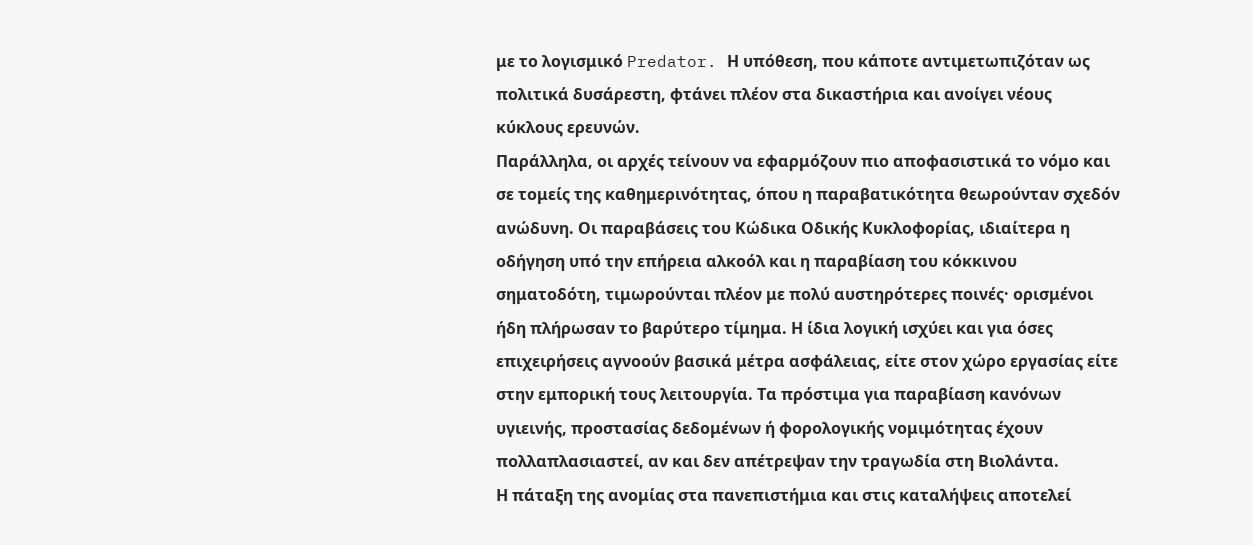με το λογισμικό Predator. Η υπόθεση, που κάποτε αντιμετωπιζόταν ως πολιτικά δυσάρεστη, φτάνει πλέον στα δικαστήρια και ανοίγει νέους κύκλους ερευνών.
Παράλληλα, οι αρχές τείνουν να εφαρμόζουν πιο αποφασιστικά το νόμο και σε τομείς της καθημερινότητας, όπου η παραβατικότητα θεωρούνταν σχεδόν ανώδυνη. Οι παραβάσεις του Κώδικα Οδικής Κυκλοφορίας, ιδιαίτερα η οδήγηση υπό την επήρεια αλκοόλ και η παραβίαση του κόκκινου σηματοδότη, τιμωρούνται πλέον με πολύ αυστηρότερες ποινές· ορισμένοι ήδη πλήρωσαν το βαρύτερο τίμημα. Η ίδια λογική ισχύει και για όσες επιχειρήσεις αγνοούν βασικά μέτρα ασφάλειας, είτε στον χώρο εργασίας είτε στην εμπορική τους λειτουργία. Τα πρόστιμα για παραβίαση κανόνων υγιεινής, προστασίας δεδομένων ή φορολογικής νομιμότητας έχουν πολλαπλασιαστεί, αν και δεν απέτρεψαν την τραγωδία στη Βιολάντα.
Η πάταξη της ανομίας στα πανεπιστήμια και στις καταλήψεις αποτελεί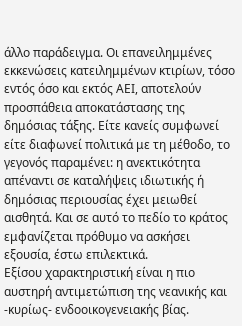άλλο παράδειγμα. Οι επανειλημμένες εκκενώσεις κατειλημμένων κτιρίων, τόσο εντός όσο και εκτός ΑΕΙ, αποτελούν προσπάθεια αποκατάστασης της δημόσιας τάξης. Είτε κανείς συμφωνεί είτε διαφωνεί πολιτικά με τη μέθοδο, το γεγονός παραμένει: η ανεκτικότητα απέναντι σε καταλήψεις ιδιωτικής ή δημόσιας περιουσίας έχει μειωθεί αισθητά. Και σε αυτό το πεδίο το κράτος εμφανίζεται πρόθυμο να ασκήσει εξουσία, έστω επιλεκτικά.
Εξίσου χαρακτηριστική είναι η πιο αυστηρή αντιμετώπιση της νεανικής και -κυρίως- ενδοοικογενειακής βίας.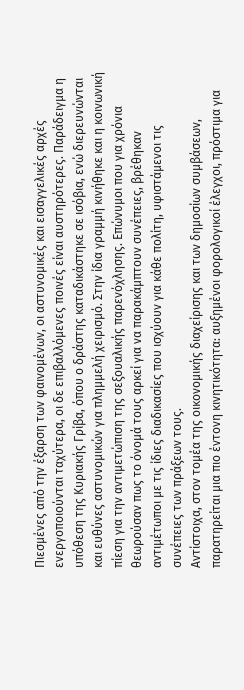Πιεσμένες από την έξαρση των φαινομένων, οι αστυνομικές και εισαγγελικές αρχές ενεργοποιούνται ταχύτερα, οι δε επιβαλλόμενες ποινές είναι αυστηρότερες. Παράδειγμα η υπόθεση της Κυριακής Γρίβα, όπου ο δράστης καταδικάστηκε σε ισόβια, ενώ διερευνώνται και ευθύνες αστυνομικών για πλημμελή χειρισμό. Στην ίδια γραμμή κινήθηκε και η κοινωνική πίεση για την αντιμετώπιση της σεξουαλικής παρενόχλησης. Επώνυμοι που για χρόνια θεωρούσαν πως το όνομά τους αρκεί για να παρακάμπτουν συνέπειες, βρέθηκαν αντιμέτωποι με τις ίδιες διαδικασίες που ισχύουν για κάθε πολίτη, υφιστάμενοι τις συνέπειες των πράξεων τους.
Αντίστοιχα, στον τομέα της οικονομικής διαχείρισης και των δημοσίων συμβάσεων, παρατηρείται μια πιο έντονη κινητικότητα: αυξημένοι φορολογικοί έλεγχοι, πρόστιμα για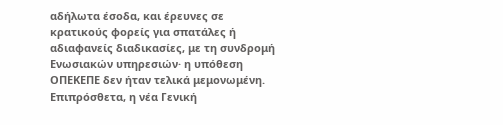αδήλωτα έσοδα, και έρευνες σε κρατικούς φορείς για σπατάλες ή αδιαφανείς διαδικασίες, με τη συνδρομή Ενωσιακών υπηρεσιών· η υπόθεση ΟΠΕΚΕΠΕ δεν ήταν τελικά μεμονωμένη. Επιπρόσθετα, η νέα Γενική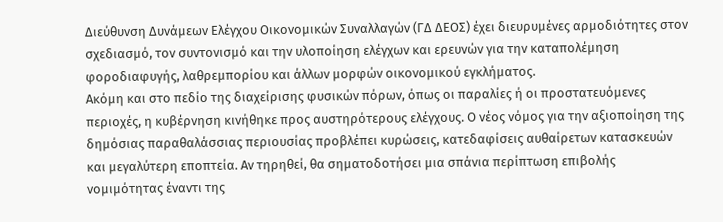Διεύθυνση Δυνάμεων Ελέγχου Οικονομικών Συναλλαγών (ΓΔ ΔΕΟΣ) έχει διευρυμένες αρμοδιότητες στον σχεδιασμό, τον συντονισμό και την υλοποίηση ελέγχων και ερευνών για την καταπολέμηση φοροδιαφυγής, λαθρεμπορίου και άλλων μορφών οικονομικού εγκλήματος.
Ακόμη και στο πεδίο της διαχείρισης φυσικών πόρων, όπως οι παραλίες ή οι προστατευόμενες περιοχές, η κυβέρνηση κινήθηκε προς αυστηρότερους ελέγχους. Ο νέος νόμος για την αξιοποίηση της δημόσιας παραθαλάσσιας περιουσίας προβλέπει κυρώσεις, κατεδαφίσεις αυθαίρετων κατασκευών και μεγαλύτερη εποπτεία. Αν τηρηθεί, θα σηματοδοτήσει μια σπάνια περίπτωση επιβολής νομιμότητας έναντι της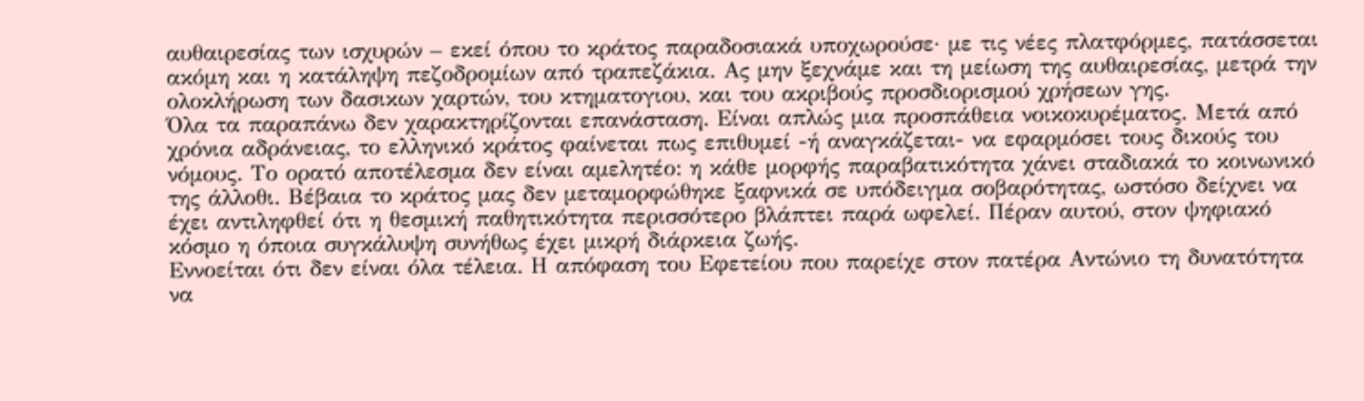αυθαιρεσίας των ισχυρών – εκεί όπου το κράτος παραδοσιακά υποχωρούσε· με τις νέες πλατφόρμες, πατάσσεται ακόμη και η κατάληψη πεζοδρομίων από τραπεζάκια. Ας μην ξεχνάμε και τη μείωση της αυθαιρεσίας, μετρά την ολοκλήρωση των δασικων χαρτών, του κτηματογιου, και του ακριβούς προσδιορισμού χρήσεων γης.
Όλα τα παραπάνω δεν χαρακτηρίζονται επανάσταση. Είναι απλώς μια προσπάθεια νοικοκυρέματος. Μετά από χρόνια αδράνειας, το ελληνικό κράτος φαίνεται πως επιθυμεί -ή αναγκάζεται- να εφαρμόσει τους δικούς του νόμους. Το ορατό αποτέλεσμα δεν είναι αμελητέο: η κάθε μορφής παραβατικότητα χάνει σταδιακά το κοινωνικό της άλλοθι. Βέβαια το κράτος μας δεν μεταμορφώθηκε ξαφνικά σε υπόδειγμα σοβαρότητας, ωστόσο δείχνει να έχει αντιληφθεί ότι η θεσμική παθητικότητα περισσότερο βλάπτει παρά ωφελεί. Πέραν αυτού, στον ψηφιακό κόσμο η όποια συγκάλυψη συνήθως έχει μικρή διάρκεια ζωής.
Εννοείται ότι δεν είναι όλα τέλεια. Η απόφαση του Εφετείου που παρείχε στον πατέρα Αντώνιο τη δυνατότητα να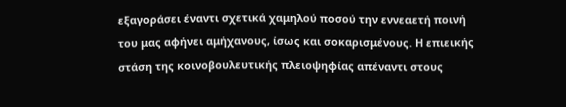εξαγοράσει έναντι σχετικά χαμηλού ποσού την εννεαετή ποινή του μας αφήνει αμήχανους, ίσως και σοκαρισμένους. Η επιεικής στάση της κοινοβουλευτικής πλειοψηφίας απέναντι στους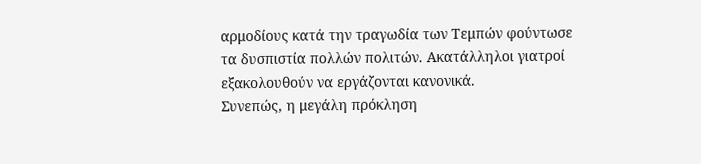αρμοδίους κατά την τραγωδία των Τεμπών φούντωσε τα δυσπιστία πολλών πολιτών. Ακατάλληλοι γιατροί εξακολουθούν να εργάζονται κανονικά.
Συνεπώς, η μεγάλη πρόκληση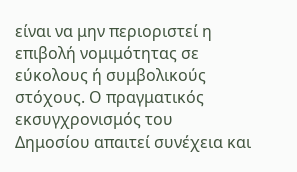είναι να μην περιοριστεί η επιβολή νομιμότητας σε εύκολους ή συμβολικούς στόχους. Ο πραγματικός εκσυγχρονισμός του Δημοσίου απαιτεί συνέχεια και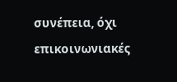συνέπεια, όχι επικοινωνιακές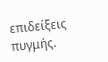επιδείξεις πυγμής.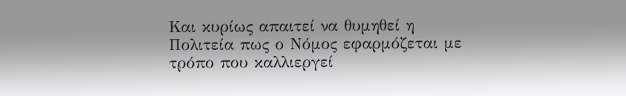Και κυρίως απαιτεί να θυμηθεί η Πολιτεία πως ο Νόμος εφαρμόζεται με τρόπο που καλλιεργεί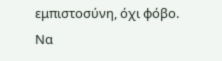εμπιστοσύνη, όχι φόβο. Να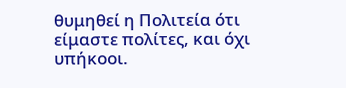θυμηθεί η Πολιτεία ότι είμαστε πολίτες, και όχι υπήκοοι.